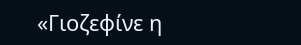«Γιοζεφίνε η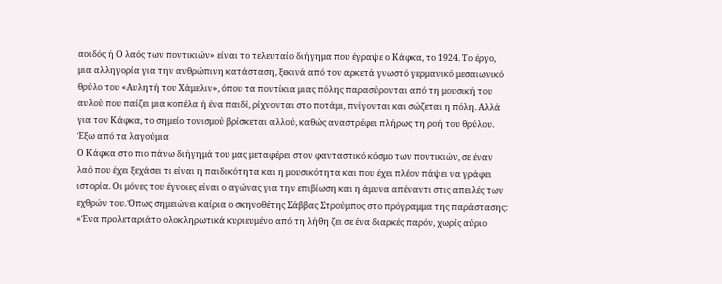αοιδός ή Ο λαός των ποντικιών» είναι το τελευταίο διήγημα που έγραψε ο Κάφκα, το 1924. Το έργο, μια αλληγορία για την ανθρώπινη κατάσταση, ξεκινά από τον αρκετά γνωστό γερμανικό μεσαιωνικό θρύλο του «Αυλητή του Χάμελιν», όπου τα ποντίκια μιας πόλης παρασύρονται από τη μουσική του αυλού που παίζει μια κοπέλα ή ένα παιδί, ρίχνονται στο ποτάμι, πνίγονται και σώζεται η πόλη. Αλλά για τον Κάφκα, το σημείο τονισμού βρίσκεται αλλού, καθώς αναστρέφει πλήρως τη ροή του θρύλου.
Έξω από τα λαγούμια
Ο Κάφκα στο πιο πάνω διήγημά του μας μεταφέρει στον φανταστικό κόσμο των ποντικιών, σε έναν λαό που έχει ξεχάσει τι είναι η παιδικότητα και η μουσικότητα και που έχει πλέον πάψει να γράφει ιστορία. Οι μόνες του έγνοιες είναι ο αγώνας για την επιβίωση και η άμυνα απέναντι στις απειλές των εχθρών του. Όπως σημειώνει καίρια ο σκηνοθέτης Σάββας Στρούμπος στο πρόγραμμα της παράστασης: «Ένα προλεταριάτο ολοκληρωτικά κυριευμένο από τη λήθη ζει σε ένα διαρκές παρόν, χωρίς αύριο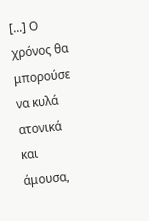[...] Ο χρόνος θα μπορούσε να κυλά ατονικά και άμουσα,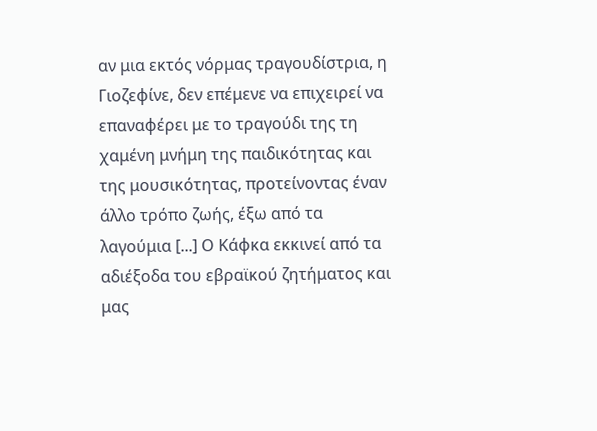αν μια εκτός νόρμας τραγουδίστρια, η Γιοζεφίνε, δεν επέμενε να επιχειρεί να επαναφέρει με το τραγούδι της τη χαμένη μνήμη της παιδικότητας και της μουσικότητας, προτείνοντας έναν άλλο τρόπο ζωής, έξω από τα λαγούμια [...] Ο Κάφκα εκκινεί από τα αδιέξοδα του εβραϊκού ζητήματος και μας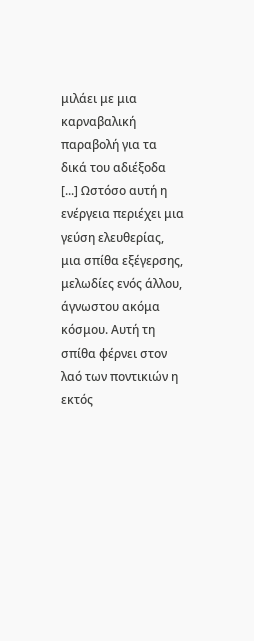μιλάει με μια καρναβαλική παραβολή για τα δικά του αδιέξοδα [...] Ωστόσο αυτή η ενέργεια περιέχει μια γεύση ελευθερίας, μια σπίθα εξέγερσης, μελωδίες ενός άλλου, άγνωστου ακόμα κόσμου. Αυτή τη σπίθα φέρνει στον λαό των ποντικιών η εκτός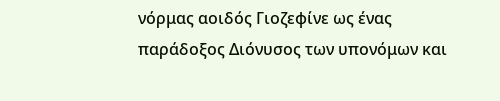νόρμας αοιδός Γιοζεφίνε ως ένας παράδοξος Διόνυσος των υπονόμων και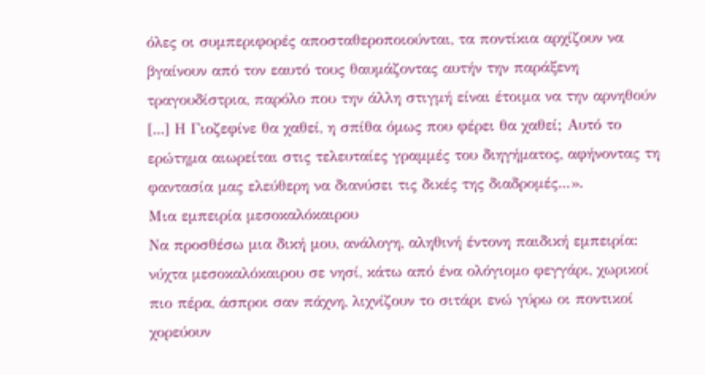όλες οι συμπεριφορές αποσταθεροποιούνται, τα ποντίκια αρχίζουν να βγαίνουν από τον εαυτό τους θαυμάζοντας αυτήν την παράξενη τραγουδίστρια, παρόλο που την άλλη στιγμή είναι έτοιμα να την αρνηθούν [...] Η Γιοζεφίνε θα χαθεί, η σπίθα όμως που φέρει θα χαθεί; Αυτό το ερώτημα αιωρείται στις τελευταίες γραμμές του διηγήματος, αφήνοντας τη φαντασία μας ελεύθερη να διανύσει τις δικές της διαδρομές...».
Μια εμπειρία μεσοκαλόκαιρου
Να προσθέσω μια δική μου, ανάλογη, αληθινή έντονη παιδική εμπειρία: νύχτα μεσοκαλόκαιρου σε νησί, κάτω από ένα ολόγιομο φεγγάρι, χωρικοί πιο πέρα, άσπροι σαν πάχνη, λιχνίζουν το σιτάρι ενώ γύρω οι ποντικοί χορεύουν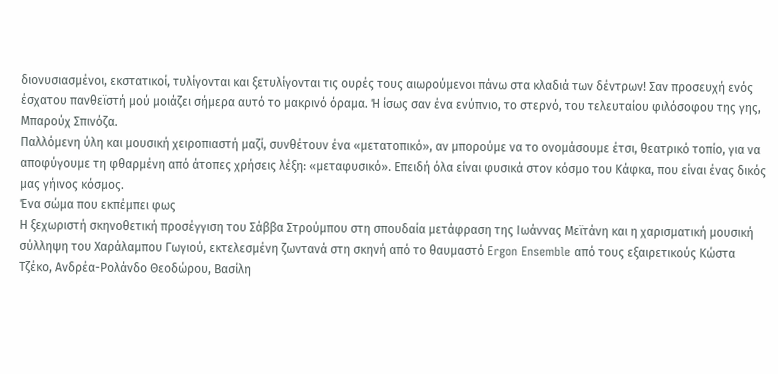διονυσιασμένοι, εκστατικοί, τυλίγονται και ξετυλίγονται τις ουρές τους αιωρούμενοι πάνω στα κλαδιά των δέντρων! Σαν προσευχή ενός έσχατου πανθεϊστή μού μοιάζει σήμερα αυτό το μακρινό όραμα. Ή ίσως σαν ένα ενύπνιο, το στερνό, του τελευταίου φιλόσοφου της γης, Μπαρούχ Σπινόζα.
Παλλόμενη ύλη και μουσική χειροπιαστή μαζί, συνθέτουν ένα «μετατοπικό», αν μπορούμε να το ονομάσουμε έτσι, θεατρικό τοπίο, για να αποφύγουμε τη φθαρμένη από άτοπες χρήσεις λέξη: «μεταφυσικό». Επειδή όλα είναι φυσικά στον κόσμο του Κάφκα, που είναι ένας δικός μας γήινος κόσμος.
Ένα σώμα που εκπέμπει φως
Η ξεχωριστή σκηνοθετική προσέγγιση του Σάββα Στρούμπου στη σπουδαία μετάφραση της Ιωάννας Μεϊτάνη και η χαρισματική μουσική σύλληψη του Χαράλαμπου Γωγιού, εκτελεσμένη ζωντανά στη σκηνή από το θαυμαστό Ergon Ensemble από τους εξαιρετικούς Κώστα Τζέκο, Ανδρέα-Ρολάνδο Θεοδώρου, Βασίλη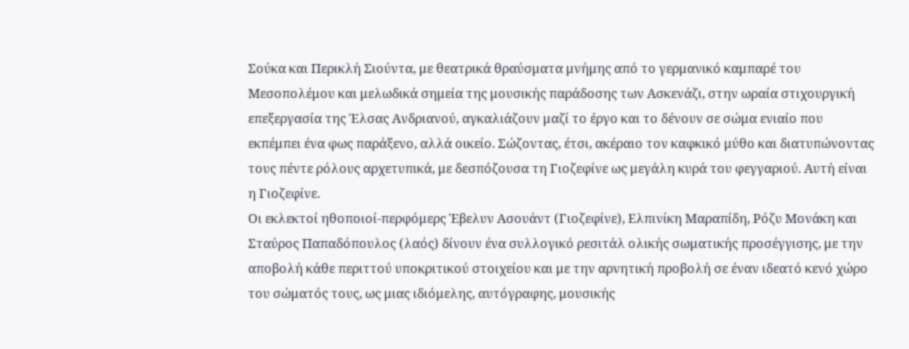Σούκα και Περικλή Σιούντα, με θεατρικά θραύσματα μνήμης από το γερμανικό καμπαρέ του Μεσοπολέμου και μελωδικά σημεία της μουσικής παράδοσης των Ασκενάζι, στην ωραία στιχουργική επεξεργασία της Έλσας Ανδριανού, αγκαλιάζουν μαζί το έργο και το δένουν σε σώμα ενιαίο που εκπέμπει ένα φως παράξενο, αλλά οικείο. Σώζοντας, έτσι, ακέραιο τον καφκικό μύθο και διατυπώνοντας τους πέντε ρόλους αρχετυπικά, με δεσπόζουσα τη Γιοζεφίνε ως μεγάλη κυρά του φεγγαριού. Αυτή είναι η Γιοζεφίνε.
Οι εκλεκτοί ηθοποιοί-περφόμερς Έβελυν Ασουάντ (Γιοζεφίνε), Ελπινίκη Μαραπίδη, Ρόζυ Μονάκη και Σταύρος Παπαδόπουλος (λαός) δίνουν ένα συλλογικό ρεσιτάλ ολικής σωματικής προσέγγισης, με την αποβολή κάθε περιττού υποκριτικού στοιχείου και με την αρνητική προβολή σε έναν ιδεατό κενό χώρο του σώματός τους, ως μιας ιδιόμελης, αυτόγραφης, μουσικής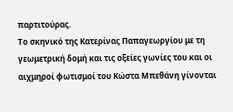παρτιτούρας.
Το σκηνικό της Κατερίνας Παπαγεωργίου με τη γεωμετρική δομή και τις οξείες γωνίες του και οι αιχμηροί φωτισμοί του Κώστα Μπεθάνη γίνονται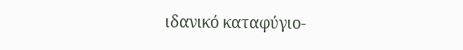ιδανικό καταφύγιο-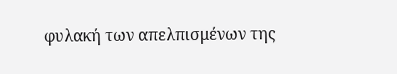φυλακή των απελπισμένων της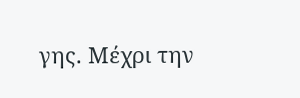γης. Μέχρι την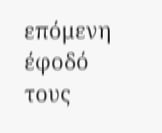επόμενη έφοδό τους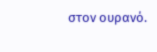στον ουρανό.